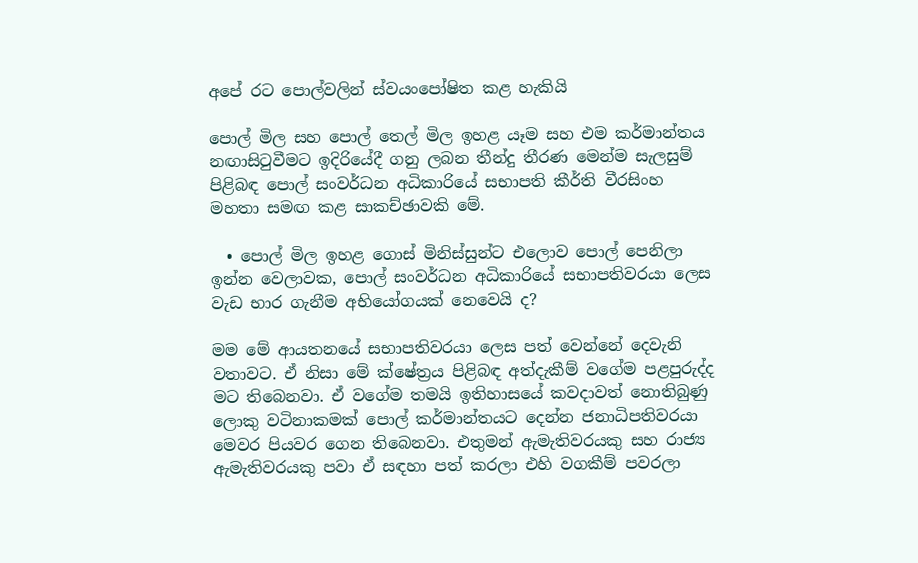අපේ රට පොල්වලින් ස්වයංපෝෂිත කළ හැකියි

පොල් මිල සහ පොල් තෙල් මිල ඉහළ යෑම සහ එම කර්මාන්තය නඟාසිටුවීමට ඉදිරියේදී ගනු ලබන තීන්දු තීරණ මෙන්ම සැලසුම් පිළිබඳ පොල් සංවර්ධන අධිකාරියේ සභාපති කීර්ති වීරසිංහ මහතා සමඟ කළ සාකච්ඡාවකි මේ.

  • පොල් මිල ඉහළ ගොස් මිනිස්සුන්ට එලොව පොල් පෙනිලා ඉන්න වෙලාවක, පොල් සංවර්ධන අධිකාරියේ සභාපතිවරයා ලෙස වැඩ භාර ගැනීම අභියෝගයක් නෙවෙයි ද?

මම මේ ආයතනයේ සභාපතිවරයා ලෙස පත් වෙන්නේ දෙවැනි වතාවට. ඒ නිසා මේ ක්ෂේත්‍රය පිළිබඳ අත්දැකීම් වගේම පළපුරුද්ද මට තිබෙනවා. ඒ වගේම තමයි ඉතිහාසයේ කවදාවත් නොතිබුණු ලොකු වටිනාකමක් පොල් කර්මාන්තයට දෙන්න ජනාධිපතිවරයා මෙවර පියවර ගෙන තිබෙනවා. එතුමන් ඇමැතිවරයකු සහ රාජ්‍ය ඇමැතිවරයකු පවා ඒ සඳහා පත් කරලා එහි වගකීම් පවරලා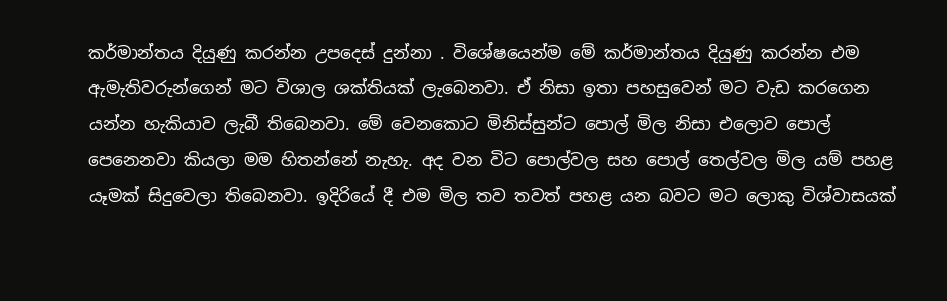කර්මාන්තය දියුණු කරන්න උපදෙස් දුන්නා . විශේෂයෙන්ම මේ කර්මාන්තය දියුණු කරන්න එම ඇමැතිවරුන්ගෙන් මට විශාල ශක්තියක් ලැබෙනවා. ඒ නිසා ඉතා පහසුවෙන් මට වැඩ කරගෙන යන්න හැකියාව ලැබී තිබෙනවා. මේ වෙනකොට මිනිස්සුන්ට පොල් මිල නිසා එලොව පොල් පෙනෙනවා කියලා මම හිතන්නේ නැහැ. අද වන විට පොල්වල සහ පොල් තෙල්වල මිල යම් පහළ යෑමක් සිදුවෙලා තිබෙනවා. ඉදිරියේ දී එම මිල තව තවත් පහළ යන බවට මට ලොකු විශ්වාසයක්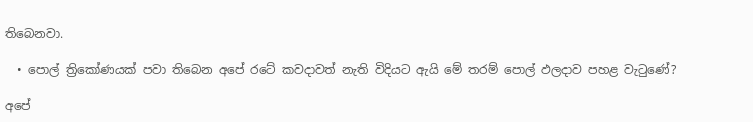තිබෙනවා.

  • පොල් ත්‍රිකෝණයක් පවා තිබෙන අපේ රටේ කවදාවත් නැති විදියට ඇයි මේ තරම් පොල් ඵලදාව පහළ වැටුණේ?

අපේ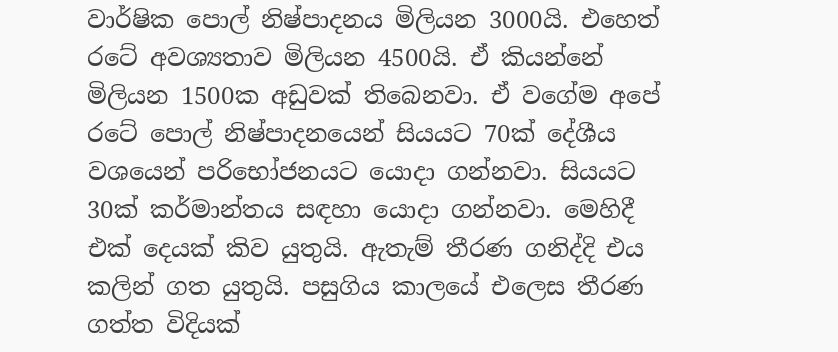වාර්ෂික පොල් නිෂ්පාදනය මිලියන 3000යි. එහෙත් රටේ අවශ්‍යතාව මිලියන 4500යි. ඒ කියන්නේ මිලියන 1500ක අඩුවක් තිබෙනවා. ඒ වගේම අපේ රටේ පොල් නිෂ්පාදනයෙන් සියයට 70ක් දේශීය වශයෙන් පරිභෝජනයට යොදා ගන්නවා. සියයට 30ක් කර්මාන්තය සඳහා යොදා ගන්නවා. මෙහිදී එක් දෙයක් කිව යුතුයි. ඇතැම් තීරණ ගනිද්දි එය කලින් ගත යුතුයි. පසුගිය කාලයේ එලෙස තීරණ ගත්ත විදියක්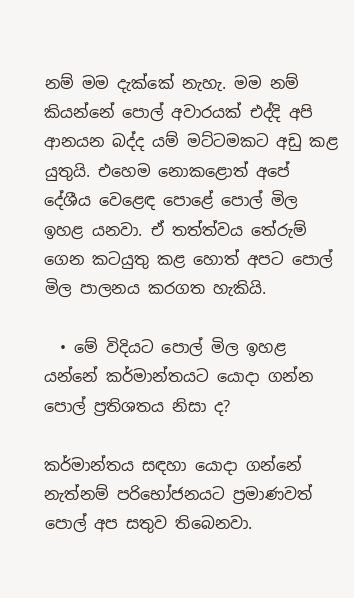නම් මම දැක්කේ නැහැ. මම නම් කියන්නේ පොල් අවාරයක් එද්දි අපි ආනයන බද්ද යම් මට්ටමකට අඩු කළ යුතුයි. එහෙම නොකළොත් අපේ දේශීය වෙළෙඳ පොළේ පොල් මිල ඉහළ යනවා. ඒ තත්ත්වය තේරුම් ගෙන කටයුතු කළ හොත් අපට පොල් මිල පාලනය කරගත හැකියි.

  • මේ විදියට පොල් මිල ඉහළ යන්නේ කර්මාන්තයට යොදා ගන්න පොල් ප්‍රතිශතය නිසා ද?

කර්මාන්තය සඳහා යොදා ගන්නේ නැත්නම් පරිභෝජනයට ප්‍රමාණවත් පොල් අප සතුව තිබෙනවා.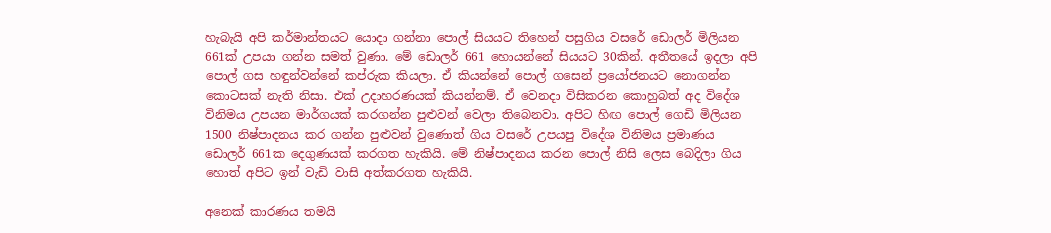හැබැයි අපි කර්මාන්තයට යොදා ගන්නා පොල් සියයට තිහෙන් පසුගිය වසරේ ඩොලර් මිලියන 661ක් උපයා ගන්න සමත් වුණා. මේ ඩොලර් 661 හොයන්නේ සියයට 30කින්. අතීතයේ ඉදලා අපි පොල් ගස හඳුන්වන්නේ කප්රුක කියලා. ඒ කියන්නේ පොල් ගසෙන් ප්‍රයෝජනයට නොගන්න කොටසක් නැති නිසා. එක් උදාහරණයක් කියන්නම්. ඒ වෙනදා විසිකරන කොහුබත් අද විදේශ විනිමය උපයන මාර්ගයක් කරගන්න පුළුවන් වෙලා තිබෙනවා. අපිට හිඟ පොල් ගෙඩි මිලියන 1500 නිෂ්පාදනය කර ගන්න පුළුවන් වුණොත් ගිය වසරේ උපයපු විදේශ විනිමය ප්‍රමාණය ඩොලර් 661ක දෙගුණයක් කරගත හැකියි. මේ නිෂ්පාදනය කරන පොල් නිසි ලෙස බෙදිලා ගිය හොත් අපිට ඉන් වැඩි වාසි අත්කරගත හැකියි.

අනෙක් කාරණය තමයි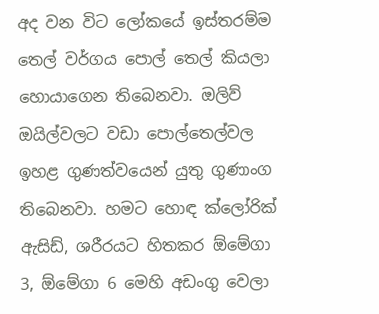අද වන විට ලෝකයේ ඉස්තරම්ම තෙල් වර්ගය පොල් තෙල් කියලා හොයාගෙන තිබෙනවා. ඔලිව් ඔයිල්වලට වඩා පොල්තෙල්වල ඉහළ ගුණත්වයෙන් යුතු ගුණාංග තිබෙනවා. හමට හොඳ ක්ලෝරික් ඇසිඩ්, ශරීරයට හිතකර ඕමේගා 3, ඕමේගා 6 මෙහි අඩංගු වෙලා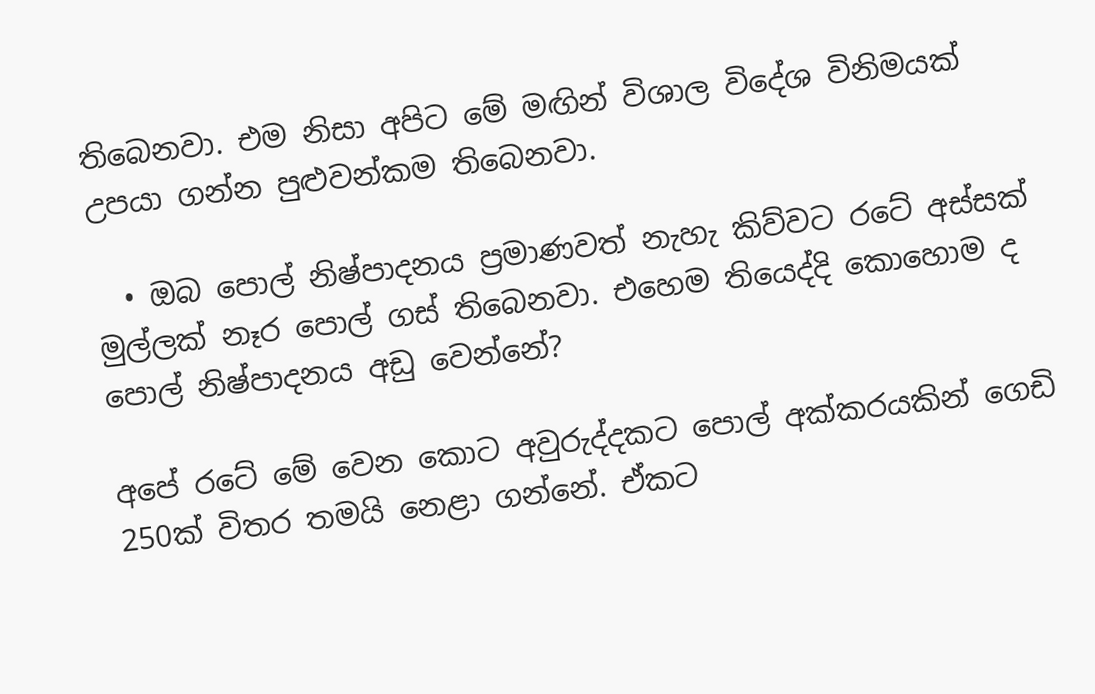තිබෙනවා. එම නිසා අපිට මේ මඟින් විශාල විදේශ විනිමයක් උපයා ගන්න පුළුවන්කම තිබෙනවා.

  • ඔබ පොල් නිෂ්පාදනය ප්‍රමාණවත් නැහැ කිව්වට රටේ අස්සක් මුල්ලක් නෑර පොල් ගස් තිබෙනවා. එහෙම තියෙද්දි කොහොම ද පොල් නිෂ්පාදනය අඩු වෙන්නේ?

අපේ රටේ මේ වෙන කොට අවුරුද්දකට පොල් අක්කරයකින් ගෙඩි 250ක් විතර තමයි නෙළා ගන්නේ. ඒකට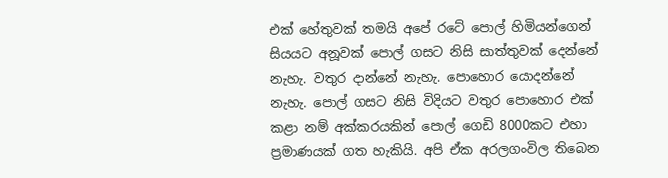එක් හේතුවක් තමයි අපේ රටේ පොල් හිමියන්ගෙන් සියයට අනූවක් පොල් ගසට නිසි සාත්තුවක් දෙන්නේ නැහැ. වතුර දාන්නේ නැහැ. පොහොර යොදන්නේ නැහැ. පොල් ගසට නිසි විදියට වතුර පොහොර එක් කළා නම් අක්කරයකින් පොල් ගෙඩි 8000කට එහා ප්‍රමාණයක් ගත හැකියි. අපි ඒක අරලගංවිල තිබෙන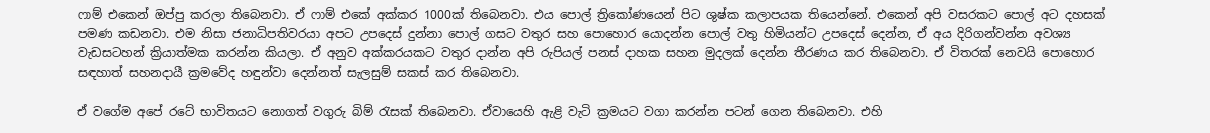ෆාම් එකෙන් ඔප්පු කරලා තිබෙනවා. ඒ ෆාම් එකේ අක්කර 1000ක් තිබෙනවා. එය පොල් ත්‍රිකෝණයෙන් පිට ශුෂ්ක කලාපයක තියෙන්නේ. එකෙන් අපි වසරකට පොල් අට දහසක් පමණ කඩනවා. එම නිසා ජනාධිපතිවරයා අපට උපදෙස් දුන්නා පොල් ගසට වතුර සහ පොහොර යොදන්න පොල් වතු හිමියන්ට උපදෙස් දෙන්න, ඒ අය දිරිගන්වන්න අවශ්‍ය වැඩසටහන් ක්‍රියාත්මක කරන්න කියලා. ඒ අනුව අක්කරයකට වතුර දාන්න අපි රුපියල් පනස් දාහක සහන මුදලක් දෙන්න තීරණය කර තිබෙනවා. ඒ විතරක් නෙවයි පොහොර සඳහාත් සහනදායී ක්‍රමවේද හඳුන්වා දෙන්නත් සැලසුම් සකස් කර තිබෙනවා.

ඒ වගේම අපේ රටේ භාවිතයට නොගත් වගුරු බිම් රැසක් තිබෙනවා. ඒවායෙහි ඇළි වැටි ක්‍රමයට වගා කරන්න පටන් ගෙන තිබෙනවා. එහි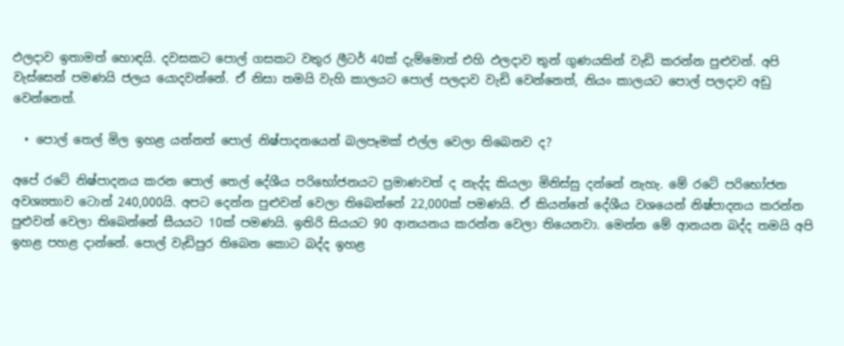ඵලදාව ඉතාමත් හොඳයි. දවසකට පොල් ගසකට වතුර ලීටර් 40ක් දැම්මොත් එහි ඵලදාව තුන් ගුණයකින් වැඩි කරන්න පුළුවන්. අපි වැස්සෙන් පමණයි ජලය යොදවන්නේ. ඒ නිසා තමයි වැහි කාලයට පොල් පලදාව වැඩි වෙන්නෙත්, නියං කාලයට පොල් පලදාව අඩු වෙන්නෙත්.

  • පොල් තෙල් මිල ඉහළ යන්නත් පොල් නිෂ්පාදනයෙන් බලපෑමක් එල්ල වෙලා තිබෙනව ද?

අපේ රටේ නිෂ්පාදනය කරන පොල් තෙල් දේශීය පරිභෝජනයට ප්‍රමාණවත් ද නැද්ද කියලා මිනිස්සු දන්නේ නැහැ. මේ රටේ පරිභෝජන අවශ්‍යතාව ටොන් 240,000යි. අපට දෙන්න පුළුවන් වෙලා තිබෙන්නේ 22,000ක් පමණයි. ඒ කියන්නේ දේශීය වශයෙන් නිෂ්පාදනය කරන්න පුළුවන් වෙලා තිබෙන්නේ සීයයට 10ක් පමණයි. ඉතිරි සියයට 90 ආනයනය කරන්න වෙලා තියෙනවා. මෙන්න මේ ආනයන බද්ද තමයි අපි ඉහළ පහළ දාන්නේ. පොල් වැඩිපුර තිබෙන කොට බද්ද ඉහළ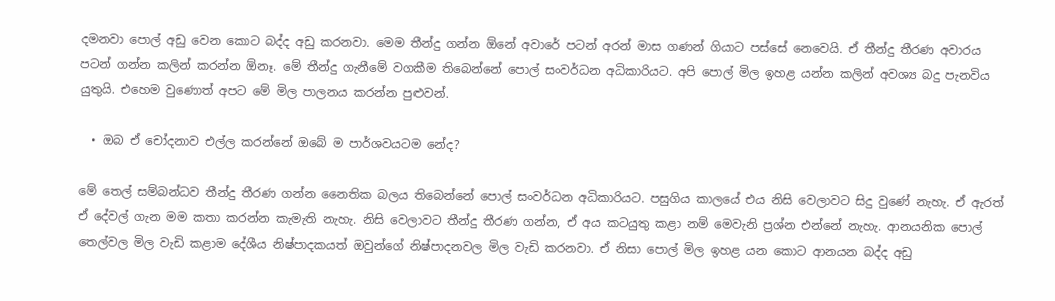දමනවා පොල් අඩු වෙන කොට බද්ද අඩු කරනවා. මෙම තීන්දු ගන්න ඕනේ අවාරේ පටන් අරන් මාස ගණන් ගියාට පස්සේ නෙවෙයි. ඒ තීන්දු තීරණ අවාරය පටන් ගන්න කලින් කරන්න ඕනෑ. මේ තීන්දු ගැනීමේ වගකීම තිබෙන්නේ පොල් සංවර්ධන අධිකාරියට. අපි පොල් මිල ඉහළ යන්න කලින් අවශ්‍ය බදු පැනවිය යුතුයි. එහෙම වුණොත් අපට මේ මිල පාලනය කරන්න පුළුවන්.

  • ඔබ ඒ චෝදනාව එල්ල කරන්නේ ඔබේ ම පාර්ශවයටම නේද?

මේ තෙල් සම්බන්ධව තීන්දු තීරණ ගන්න නෛතික බලය තිබෙන්නේ පොල් සංවර්ධන අධිකාරියට. පසුගිය කාලයේ එය නිසි වෙලාවට සිදු වුණේ නැහැ. ඒ ඇරත් ඒ දේවල් ගැන මම කතා කරන්න කැමැති නැහැ. නිසි වෙලාවට තීන්දු තීරණ ගන්න, ඒ අය කටයුතු කළා නම් මෙවැනි ප්‍රශ්න එන්නේ නැහැ. ආනයනික පොල් තෙල්වල මිල වැඩි කළාම දේශීය නිෂ්පාදකයත් ඔවුන්ගේ නිෂ්පාදනවල මිල වැඩි කරනවා. ඒ නිසා පොල් මිල ඉහළ යන කොට ආනයන බද්ද අඩු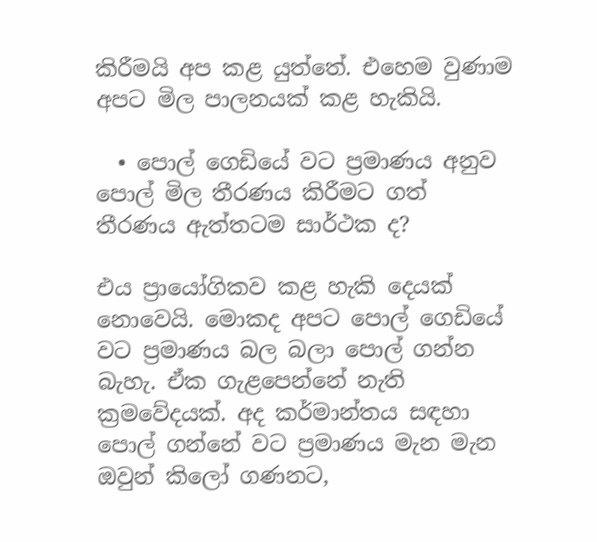කිරීමයි අප කළ යුත්තේ. එහෙම වුණාම අපට මිල පාලනයක් කළ හැකියි.

  • පොල් ගෙඩියේ වට ප්‍රමාණය අනුව පොල් මිල තීරණය කිරීමට ගත් තීරණය ඇත්තටම සාර්ථක ද?

එය ප්‍රායෝගිකව කළ හැකි දෙයක් නොවෙයි. මොකද අපට පොල් ගෙඩියේ වට ප්‍රමාණය බල බලා පොල් ගන්න බැහැ. ඒක ගැළපෙන්නේ නැති ක්‍රමවේදයක්. අද කර්මාන්තය සඳහා පොල් ගන්නේ වට ප්‍රමාණය මැන මැන ඔවුන් කිලෝ ගණනට,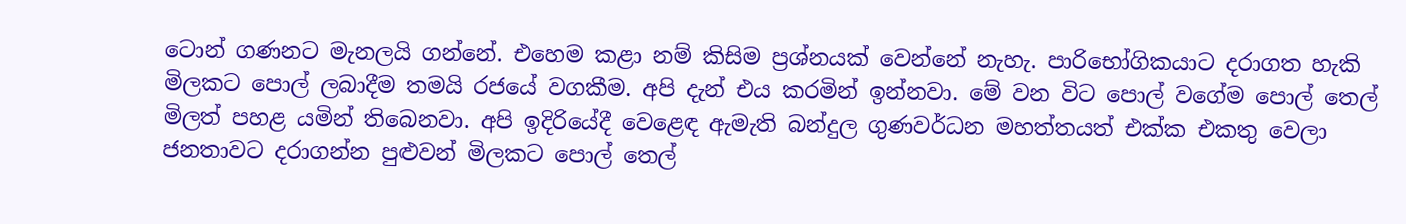ටොන් ගණනට මැනලයි ගන්නේ. එහෙම කළා නම් කිසිම ප්‍රශ්නයක් වෙන්නේ නැහැ. පාරිභෝගිකයාට දරාගත හැකි මිලකට පොල් ලබාදීම තමයි රජයේ වගකීම. අපි දැන් එය කරමින් ඉන්නවා. මේ වන විට පොල් වගේම පොල් තෙල් මිලත් පහළ යමින් තිබෙනවා. අපි ඉදිරියේදී වෙළෙඳ ඇමැති බන්දුල ගුණවර්ධන මහත්තයත් එක්ක එකතු වෙලා ජනතාවට දරාගන්න පුළුවන් මිලකට පොල් තෙල්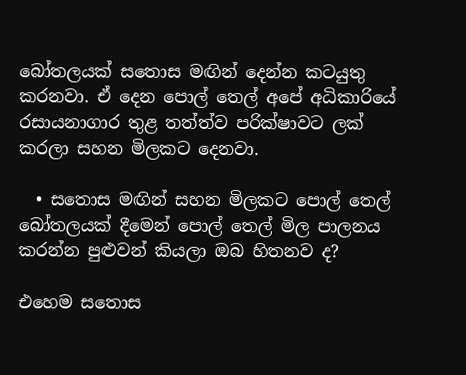බෝතලයක් සතොස මඟින් දෙන්න කටයුතු කරනවා. ඒ දෙන පොල් තෙල් අපේ අධිකාරියේ රසායනාගාර තුළ තත්ත්ව පරික්ෂාවට ලක් කරලා සහන මිලකට දෙනවා.

  • සතොස මඟින් සහන මිලකට පොල් තෙල් බෝතලයක් දීමෙන් පොල් තෙල් මිල පාලනය කරන්න පුළුවන් කියලා ඔබ හිතනව ද?

එහෙම සතොස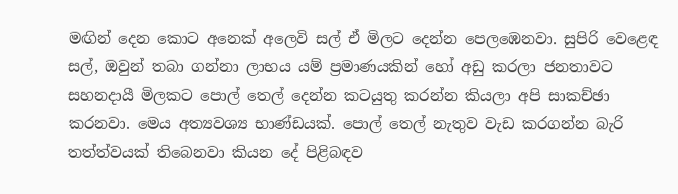මඟින් දෙන කොට අනෙක් අලෙවි සල් ඒ මිලට දෙන්න පෙලඹෙනවා. සුපිරි වෙළෙඳ සල්, ඔවුන් තබා ගන්නා ලාභය යම් ප්‍රමාණයකින් හෝ අඩු කරලා ජනතාවට සහනදායී මිලකට පොල් තෙල් දෙන්න කටයුතු කරන්න කියලා අපි සාකච්ඡා කරනවා. මෙය අත්‍යවශ්‍ය භාණ්ඩයක්. පොල් තෙල් නැතුව වැඩ කරගන්න බැරි තත්ත්වයක් තිබෙනවා කියන දේ පිළිබඳව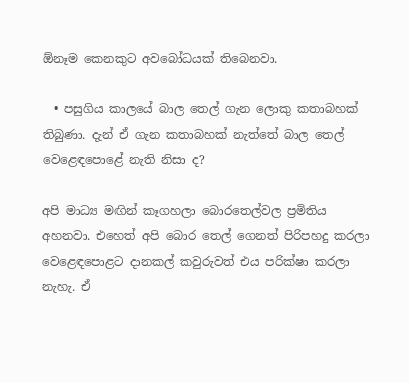ඕනෑම කෙනකුට අවබෝධයක් තිබෙනවා.

  • පසුගිය කාලයේ බාල තෙල් ගැන ලොකු කතාබහක් තිබුණා. දැන් ඒ ගැන කතාබහක් නැත්තේ බාල තෙල් වෙළෙඳපොළේ නැති නිසා ද?

අපි මාධ්‍ය මඟින් කෑගහලා බොරතෙල්වල ප්‍රමිතිය අහනවා. එහෙත් අපි බොර තෙල් ගෙනත් පිරිපහදු කරලා වෙළෙඳපොළට දානකල් කවුරුවත් එය පරික්ෂා කරලා නැහැ. ඒ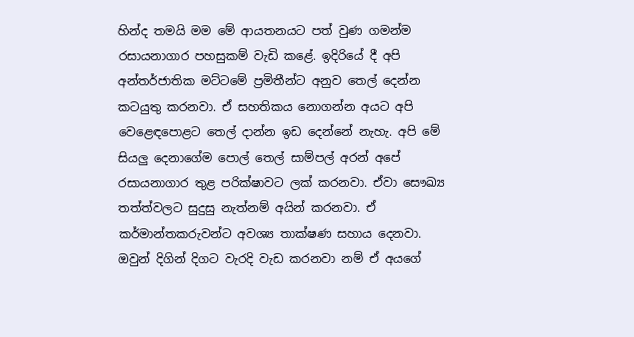හින්ද තමයි මම මේ ආයතනයට පත් වුණ ගමන්ම රසායනාගාර පහසුකම් වැඩි කළේ. ඉදිරියේ දී අපි අන්තර්ජාතික මට්ටමේ ප්‍රමිතීන්ට අනුව තෙල් දෙන්න කටයුතු කරනවා. ඒ සහතිකය නොගන්න අයට අපි වෙළෙඳපොළට තෙල් දාන්න ඉඩ දෙන්නේ නැහැ. අපි මේ සියලු දෙනාගේම පොල් තෙල් සාම්පල් අරන් අපේ රසායනාගාර තුළ පරික්ෂාවට ලක් කරනවා. ඒවා සෞඛ්‍ය තත්ත්වලට සුදුසු නැත්නම් අයින් කරනවා. ඒ කර්මාන්තකරුවන්ට අවශ්‍ය තාක්ෂණ සහාය දෙනවා. ඔවුන් දිගින් දිගට වැරදි වැඩ කරනවා නම් ඒ අයගේ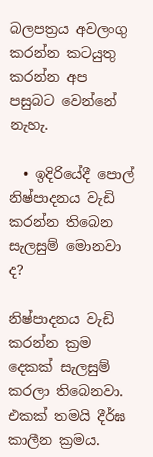බලපත්‍රය අවලංගු කරන්න කටයුතු කරන්න අප පසුබට වෙන්නේ නැහැ.

  • ඉදිරියේදී පොල් නිෂ්පාදනය වැඩි කරන්න තිබෙන සැලසුම් මොනවා ද?

නිෂ්පාදනය වැඩි කරන්න ක්‍රම දෙකක් සැලසුම් කරලා තිබෙනවා. එකක් තමයි දීර්ඝ කාලීන ක්‍රමය.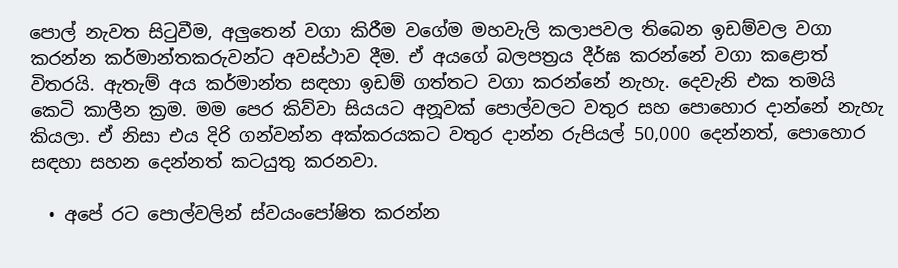පොල් නැවත සිටුවීම, අලුතෙන් වගා කිරීම වගේම මහවැලි කලාපවල තිබෙන ඉඩම්වල වගා කරන්න කර්මාන්තකරුවන්ට අවස්ථාව දීම. ඒ අයගේ බලපත්‍රය දීර්ඝ කරන්නේ වගා කළොත් විතරයි. ඇතැම් අය කර්මාන්ත සඳහා ඉඩම් ගත්තට වගා කරන්නේ නැහැ. දෙවැනි එක තමයි කෙටි කාලීන ක්‍රම. මම පෙර කිව්වා සියයට අනූවක් පොල්වලට වතුර සහ පොහොර දාන්නේ නැහැ කියලා. ඒ නිසා එය දිරි ගන්වන්න අක්කරයකට වතුර දාන්න රුපියල් 50,000 දෙන්නත්, පොහොර සඳහා සහන දෙන්නත් කටයුතු කරනවා.

  • අපේ රට පොල්වලින් ස්වයංපෝෂිත කරන්න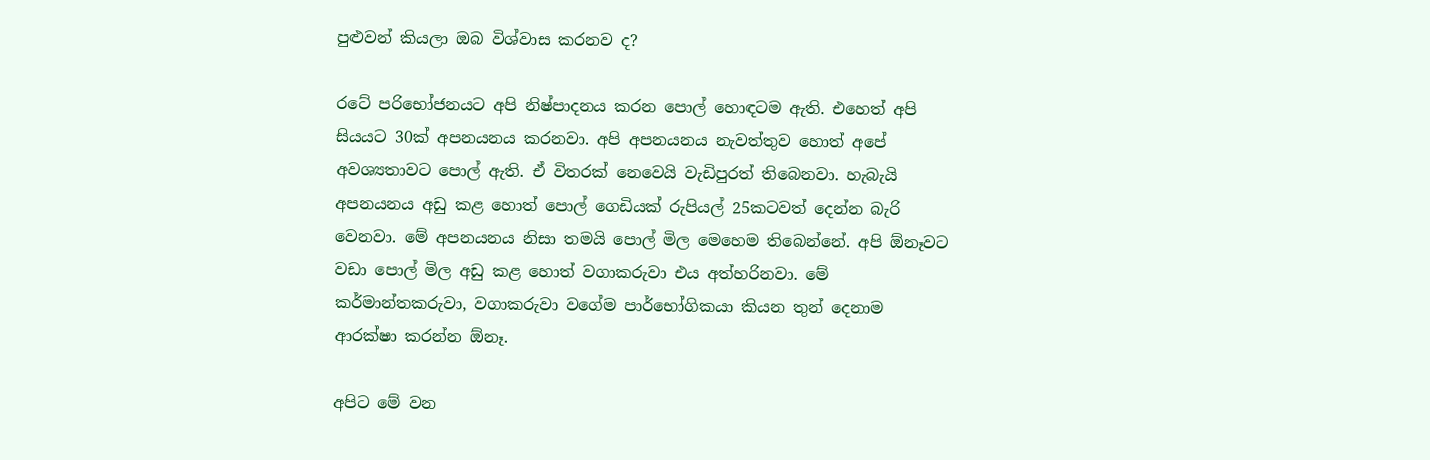පුළුවන් කියලා ඔබ විශ්වාස කරනව ද?

රටේ පරිභෝජනයට අපි නිෂ්පාදනය කරන පොල් හොඳටම ඇති. එහෙත් අපි සියයට 30ක් අපනයනය කරනවා. අපි අපනයනය නැවත්තුව හොත් අපේ අවශ්‍යතාවට පොල් ඇති. ඒ විතරක් නෙවෙයි වැඩිපුරත් තිබෙනවා. හැබැයි අපනයනය අඩු කළ හොත් පොල් ගෙඩියක් රුපියල් 25කටවත් දෙන්න බැරි වෙනවා. මේ අපනයනය නිසා තමයි පොල් මිල මෙහෙම තිබෙන්නේ. අපි ඕනෑවට වඩා පොල් මිල අඩු කළ හොත් වගාකරුවා එය අත්හරිනවා. මේ කර්මාන්තකරුවා, වගාකරුවා වගේම පාර්භෝගිකයා කියන තුන් දෙනාම ආරක්ෂා කරන්න ඕනෑ.

අපිට මේ වන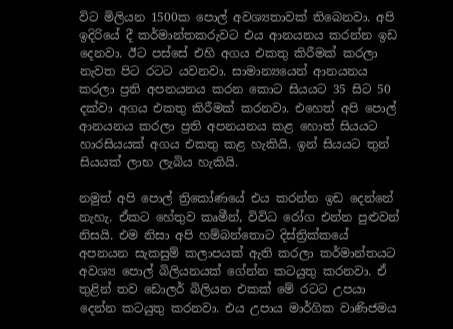විට මිලියන 1500ක පොල් අවශ්‍යතාවක් තිබෙනවා. අපි ඉදිරියේ දී කර්මාන්තකරුවට එය ආනයනය කරන්න ඉඩ දෙනවා. ඊට පස්සේ එහි අගය එකතු කිරීමක් කරලා නැවත පිට රටට යවනවා. සාමාන්‍යයෙන් ආනයනය කරලා ප්‍රති අපනයනය කරන කොට සියයට 35 සිට 50 දක්වා අගය එකතු කිරීමක් කරනවා. එහෙත් අපි පොල් ආනයනය කරලා ප්‍රති අපනයනය කළ හොත් සියයට හාරසියයක් අගය එකතු කළ හැකියි. ඉන් සියයට තුන් සියයක් ලාභ ලැබිය හැකියි.

නමුත් අපි පොල් ත්‍රිකෝණයේ එය කරන්න ඉඩ දෙන්නේ නැහැ. ඒකට හේතුව කෘමීන්, විවිධ රෝග එන්න පුළුවන් නිසයි. එම නිසා අපි හම්බන්තොට දිස්ත්‍රික්කයේ අපනයන සැකසුම් කලාපයක් ඇති කරලා කර්මාන්තයට අවශ්‍ය පොල් බිලියනයක් ගේන්න කටයුතු කරනවා. ඒ තුළින් තව ඩොලර් බිලියන එකක් මේ රටට උපයා දෙන්න කටයුතු කරනවා. එය උපාය මාර්ගික වාණිජමය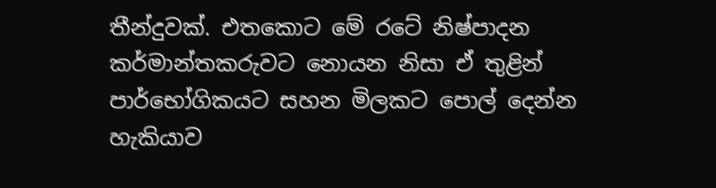තීන්දුවක්. එතකොට මේ රටේ නිෂ්පාදන කර්මාන්තකරුවට නොයන නිසා ඒ තුළින් පාර්භෝගිකයට සහන මිලකට පොල් දෙන්න හැකියාව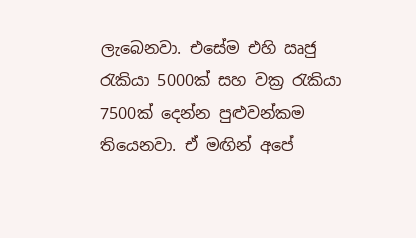ලැබෙනවා. එසේම එහි ඍජු රැකියා 5000ක් සහ වක්‍ර රැකියා 7500ක් දෙන්න පුළුවන්කම තියෙනවා. ඒ මඟින් අපේ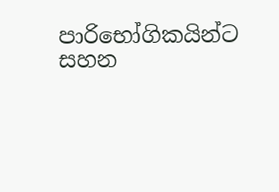පාරිභෝගිකයින්ට සහන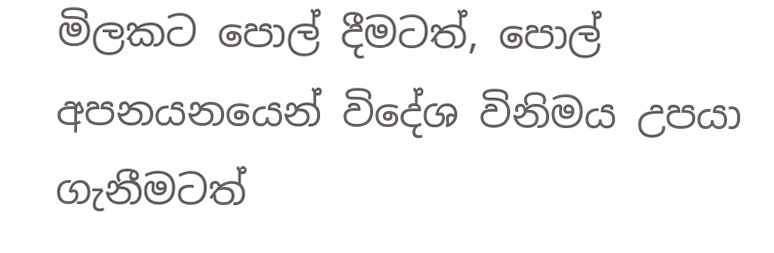මිලකට පොල් දීමටත්, පොල් අපනයනයෙන් විදේශ විනිමය උපයා ගැනීමටත්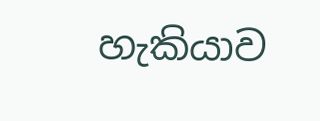හැකියාව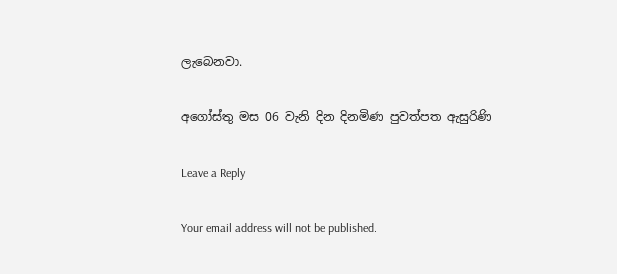ලැබෙනවා.

අගෝස්තු මස 06 වැනි දින දිනමිණ පුවත්පත ඇසුරිණි

Leave a Reply

Your email address will not be published.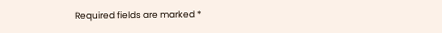Required fields are marked *